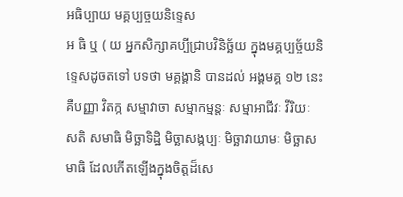អធិប្បាយ មគ្គប្បច្ចយនិទ្ទេស
អ ធិ ឬ ( យ អ្នកសិក្សាគប្បីជ្រាបវិនិច្ឆ័យ ក្នុងមគ្គប្បច្ច័យនិទ្ទេសដូចតទៅ បទថា មគ្គង្គានិ បានដល់ អង្គមគ្គ ១២ នេះ គឺបញ្ញា វិតក្ក សម្មាវាចា សម្មាកម្មន្តៈ សម្មាអាជីវៈ វីរិយៈ សតិ សមាធិ មិច្ឆាទិដ្ឋិ មិច្ឆាសង្កប្បៈ មិច្ឆាវាយាមៈ មិច្ឆាសមាធិ ដែលកើតឡើងក្នុងចិត្តដ៏សេ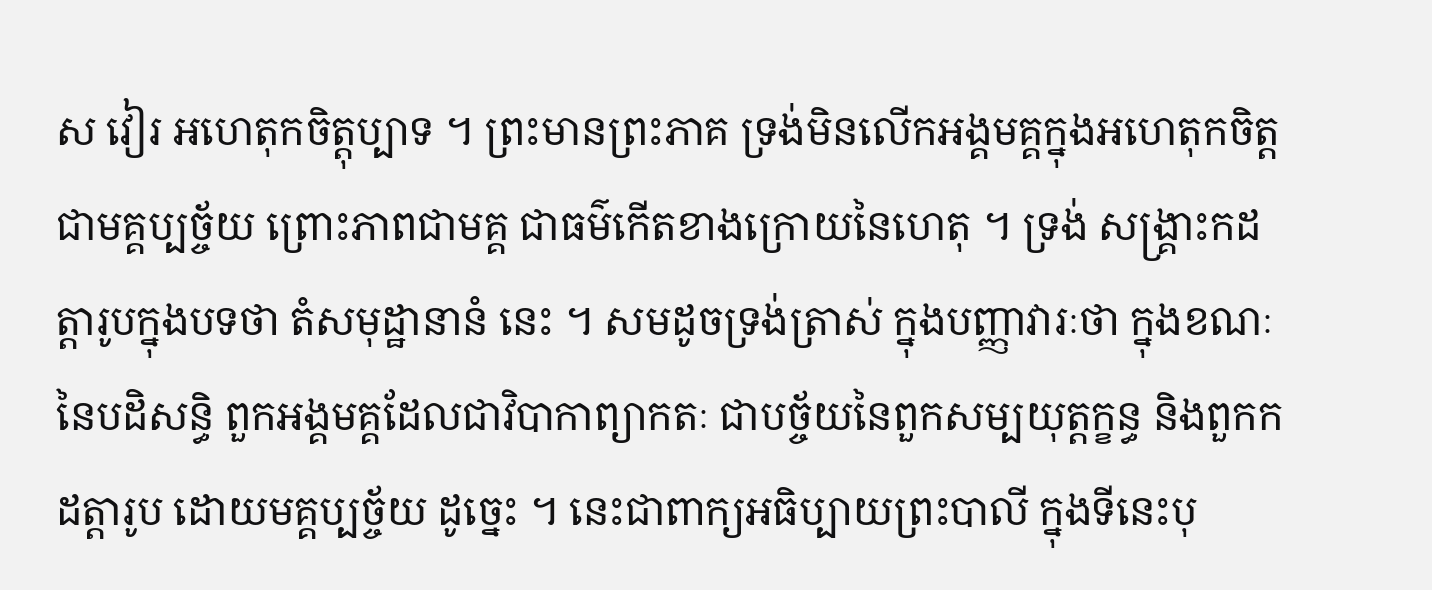ស វៀរ អហេតុកចិត្តុប្បាទ ។ ព្រះមានព្រះភាគ ទ្រង់មិនលើកអង្គមគ្គក្នុងអហេតុកចិត្ត ជាមគ្គប្បច្ច័យ ព្រោះភាពជាមគ្គ ជាធម៌កើតខាងក្រោយនៃហេតុ ។ ទ្រង់ សង្គ្រាះកដត្តារូបក្នុងបទថា តំសមុដ្ឋានានំ នេះ ។ សមដូចទ្រង់ត្រាស់ ក្នុងបញ្ញាវារៈថា ក្នុងខណៈនៃបដិសន្ធិ ពួកអង្គមគ្គដែលជាវិបាកាព្យាកតៈ ជាបច្ច័យនៃពួកសម្បយុត្តក្ខន្ធ និងពួកកដត្តារូប ដោយមគ្គប្បច្ច័យ ដូច្នេះ ។ នេះជាពាក្យអធិប្បាយព្រះបាលី ក្នុងទីនេះបុ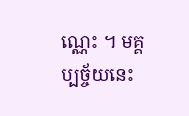ណ្ណេះ ។ មគ្គប្បច្ច័យនេះ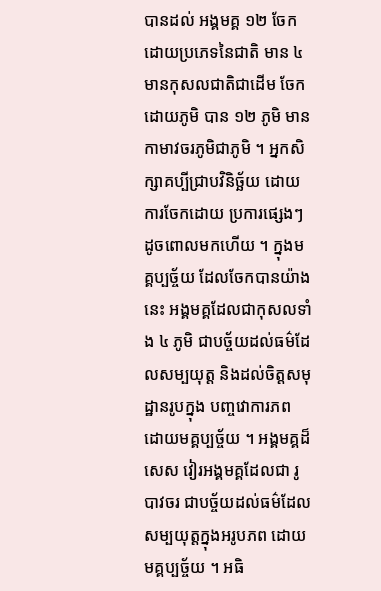បានដល់ អង្គមគ្គ ១២ ចែកដោយប្រភេទនៃជាតិ មាន ៤ មានកុសលជាតិជាដើម ចែកដោយភូមិ បាន ១២ ភូមិ មាន កាមាវចរភូមិជាភូមិ ។ អ្នកសិក្សាគប្បីជ្រាបវិនិច្ឆ័យ ដោយការចែកដោយ ប្រការផ្សេងៗ ដូចពោលមកហើយ ។ ក្នុងមគ្គប្បច្ច័យ ដែលចែកបានយ៉ាងនេះ អង្គមគ្គដែលជាកុសលទាំង ៤ ភូមិ ជាបច្ច័យដល់ធម៌ដែលសម្បយុត្ត និងដល់ចិត្តសមុដ្ឋានរូបក្នុង បញ្ចវោការភព ដោយមគ្គប្បច្ច័យ ។ អង្គមគ្គដ៏សេស វៀរអង្គមគ្គដែលជា រូបាវចរ ជាបច្ច័យដល់ធម៌ដែលសម្បយុត្តក្នុងអរូបភព ដោយមគ្គប្បច្ច័យ ។ អធិ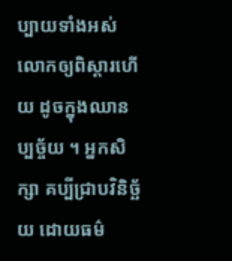ប្បាយទាំងអស់ លោកឲ្យពិស្តារហើយ ដូចក្នុងឈានប្បច្ច័យ ។ អ្នកសិក្សា គប្បីជ្រាបវិនិច្ឆ័យ ដោយធម៌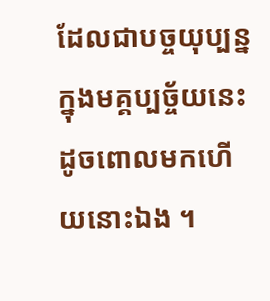ដែលជាបច្ចយុប្បន្ន ក្នុងមគ្គប្បច្ច័យនេះ ដូចពោលមកហើយនោះឯង ។